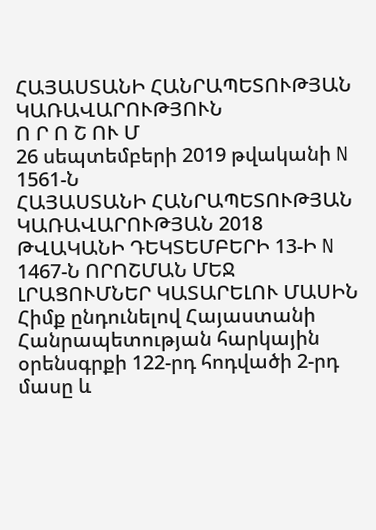ՀԱՅԱՍՏԱՆԻ ՀԱՆՐԱՊԵՏՈՒԹՅԱՆ ԿԱՌԱՎԱՐՈՒԹՅՈՒՆ
Ո Ր Ո Շ ՈՒ Մ
26 սեպտեմբերի 2019 թվականի N 1561-Ն
ՀԱՅԱՍՏԱՆԻ ՀԱՆՐԱՊԵՏՈՒԹՅԱՆ ԿԱՌԱՎԱՐՈՒԹՅԱՆ 2018 ԹՎԱԿԱՆԻ ԴԵԿՏԵՄԲԵՐԻ 13-Ի N 1467-Ն ՈՐՈՇՄԱՆ ՄԵՋ ԼՐԱՑՈՒՄՆԵՐ ԿԱՏԱՐԵԼՈՒ ՄԱՍԻՆ
Հիմք ընդունելով Հայաստանի Հանրապետության հարկային օրենսգրքի 122-րդ հոդվածի 2-րդ մասը և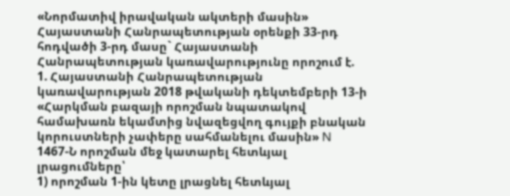«Նորմատիվ իրավական ակտերի մասին» Հայաստանի Հանրապետության օրենքի 33-րդ հոդվածի 3-րդ մասը` Հայաստանի Հանրապետության կառավարությունը որոշում է.
1. Հայաստանի Հանրապետության կառավարության 2018 թվականի դեկտեմբերի 13-ի «Հարկման բազայի որոշման նպատակով համախառն եկամտից նվազեցվող գույքի բնական կորուստների չափերը սահմանելու մասին» N 1467-Ն որոշման մեջ կատարել հետևյալ լրացումները՝
1) որոշման 1-ին կետը լրացնել հետևյալ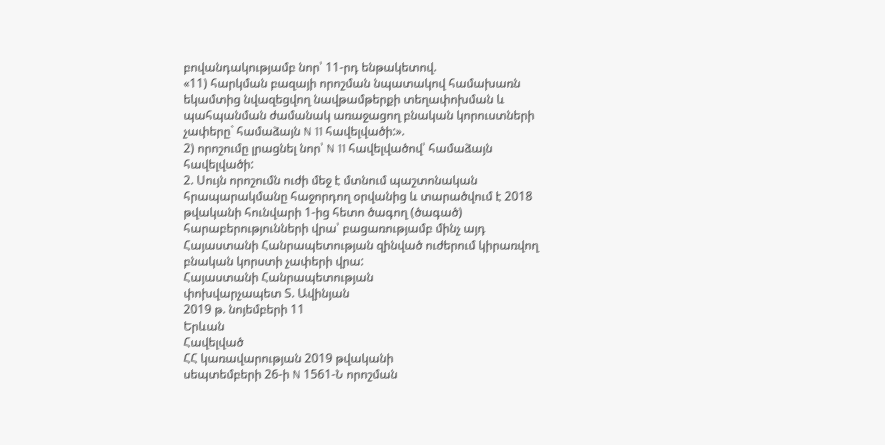բովանդակությամբ նոր՝ 11-րդ ենթակետով.
«11) հարկման բազայի որոշման նպատակով համախառն եկամտից նվազեցվող նավթամթերքի տեղափոխման և պահպանման ժամանակ առաջացող բնական կորուստների չափերը` համաձայն N 11 հավելվածի:».
2) որոշումը լրացնել նոր՝ N 11 հավելվածով՝ համաձայն հավելվածի:
2. Սույն որոշումն ուժի մեջ է մտնում պաշտոնական հրապարակմանը հաջորդող օրվանից և տարածվում է 2018 թվականի հունվարի 1-ից հետո ծագող (ծագած) հարաբերությունների վրա՝ բացառությամբ մինչ այդ Հայաստանի Հանրապետության զինված ուժերում կիրառվող բնական կորստի չափերի վրա:
Հայաստանի Հանրապետության
փոխվարչապետ Տ. Ավինյան
2019 թ. նոյեմբերի 11
Երևան
Հավելված
ՀՀ կառավարության 2019 թվականի
սեպտեմբերի 26-ի N 1561-Ն որոշման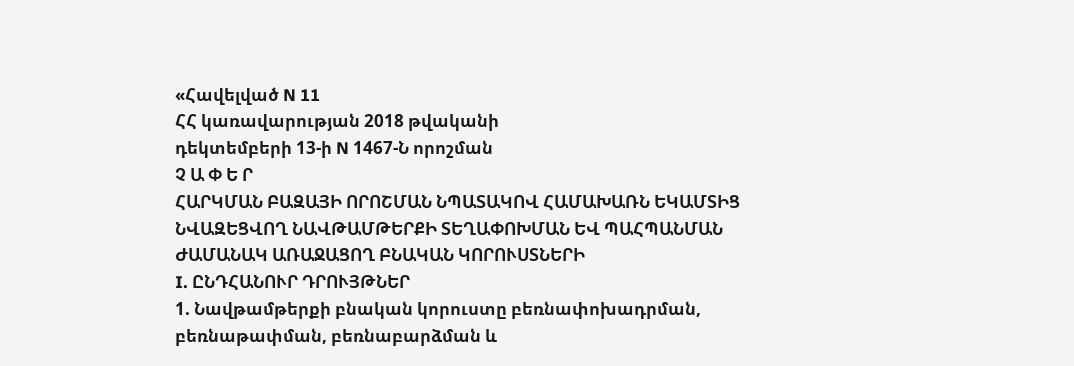«Հավելված N 11
ՀՀ կառավարության 2018 թվականի
դեկտեմբերի 13-ի N 1467-Ն որոշման
Չ Ա Փ Ե Ր
ՀԱՐԿՄԱՆ ԲԱԶԱՅԻ ՈՐՈՇՄԱՆ ՆՊԱՏԱԿՈՎ ՀԱՄԱԽԱՌՆ ԵԿԱՄՏԻՑ ՆՎԱԶԵՑՎՈՂ ՆԱՎԹԱՄԹԵՐՔԻ ՏԵՂԱՓՈԽՄԱՆ ԵՎ ՊԱՀՊԱՆՄԱՆ ԺԱՄԱՆԱԿ ԱՌԱՋԱՑՈՂ ԲՆԱԿԱՆ ԿՈՐՈՒՍՏՆԵՐԻ
I. ԸՆԴՀԱՆՈՒՐ ԴՐՈՒՅԹՆԵՐ
1. Նավթամթերքի բնական կորուստը բեռնափոխադրման, բեռնաթափման, բեռնաբարձման և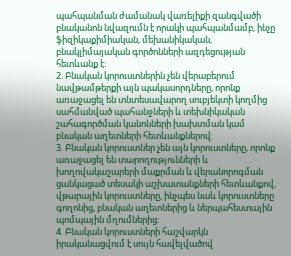պահպանման ժամանակ վառելիքի զանգվածի բնականոն նվազումն է որակի պահպանմամբ, ինչը ֆիզիկաքիմիական, մեխանիկական, բնակլիմայական գործոնների ազդեցության հետևանք է:
2. Բնական կորուստներին չեն վերաբերում նավթամթերքի այն պակասորդները, որոնք առաջացել են տնտեսավարող սուբյեկտի կողմից սահմանված պահանջների և տեխնիկական շահագործման կանոնների խախտման կամ բնական աղետների հետևանքներով:
3. Բնական կորուստներ չեն այն կորուստները, որոնք առաջացել են տարողությունների և խողովակաշարերի մաքրման և վերանորոգման ցանկացած տեսակի աշխատանքների հետևանքով, վթարային կորուստները, ինչպես նաև կորուստները գողոնից, բնական աղետներից և ներպահեստային պոմպային մղումներից:
4. Բնական կորուստների հաշվարկն իրականացվում է սույն հավելվածով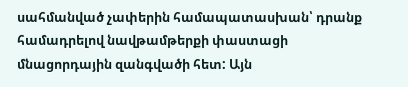սահմանված չափերին համապատասխան՝ դրանք համադրելով նավթամթերքի փաստացի մնացորդային զանգվածի հետ: Այն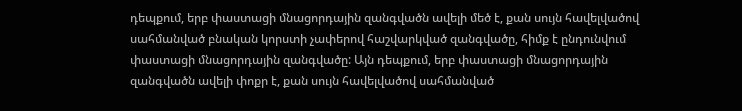դեպքում, երբ փաստացի մնացորդային զանգվածն ավելի մեծ է, քան սույն հավելվածով սահմանված բնական կորստի չափերով հաշվարկված զանգվածը, հիմք է ընդունվում փաստացի մնացորդային զանգվածը: Այն դեպքում, երբ փաստացի մնացորդային զանգվածն ավելի փոքր է, քան սույն հավելվածով սահմանված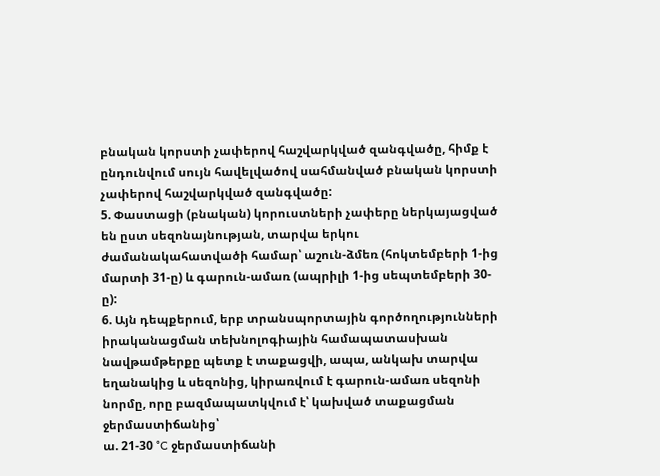բնական կորստի չափերով հաշվարկված զանգվածը, հիմք է ընդունվում սույն հավելվածով սահմանված բնական կորստի չափերով հաշվարկված զանգվածը:
5. Փաստացի (բնական) կորուստների չափերը ներկայացված են ըստ սեզոնայնության, տարվա երկու ժամանակահատվածի համար՝ աշուն-ձմեռ (հոկտեմբերի 1-ից մարտի 31-ը) և գարուն-ամառ (ապրիլի 1-ից սեպտեմբերի 30-ը):
6. Այն դեպքերում, երբ տրանսպորտային գործողությունների իրականացման տեխնոլոգիային համապատասխան նավթամթերքը պետք է տաքացվի, ապա, անկախ տարվա եղանակից և սեզոնից, կիրառվում է գարուն-ամառ սեզոնի նորմը, որը բազմապատկվում է՝ կախված տաքացման ջերմաստիճանից՝
ա. 21-30 °C ջերմաստիճանի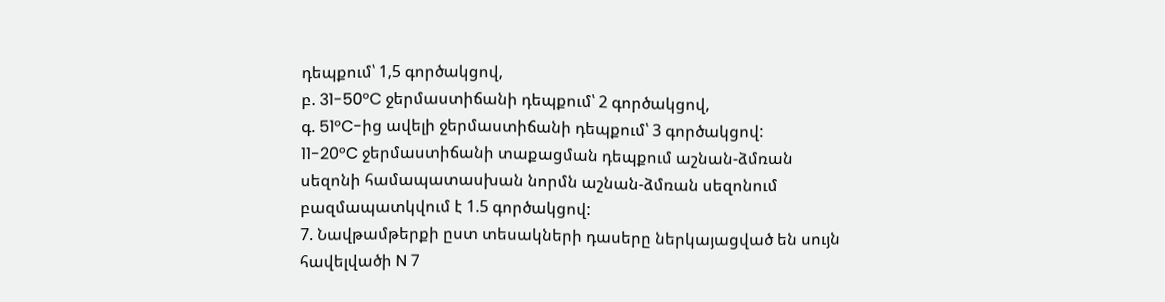դեպքում՝ 1,5 գործակցով,
բ. 31-50°C ջերմաստիճանի դեպքում՝ 2 գործակցով,
գ. 51°C-ից ավելի ջերմաստիճանի դեպքում՝ 3 գործակցով:
11-20°C ջերմաստիճանի տաքացման դեպքում աշնան-ձմռան սեզոնի համապատասխան նորմն աշնան-ձմռան սեզոնում բազմապատկվում է 1.5 գործակցով:
7. Նավթամթերքի ըստ տեսակների դասերը ներկայացված են սույն հավելվածի N 7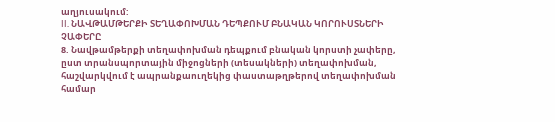աղյուսակում:
II. ՆԱՎԹԱՄԹԵՐՔԻ ՏԵՂԱՓՈԽՄԱՆ ԴԵՊՔՈՒՄ ԲՆԱԿԱՆ ԿՈՐՈՒՍՏՆԵՐԻ ՉԱՓԵՐԸ
8. Նավթամթերքի տեղափոխման դեպքում բնական կորստի չափերը, ըստ տրանսպորտային միջոցների (տեսակների) տեղափոխման, հաշվարկվում է ապրանքաուղեկից փաստաթղթերով տեղափոխման համար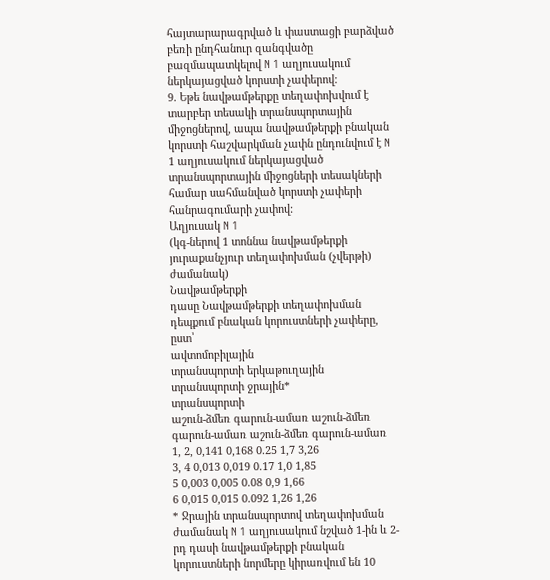հայտարարագրված և փաստացի բարձված բեռի ընդհանուր զանգվածը բազմապատկելով N 1 աղյուսակում ներկայացված կորստի չափերով:
9. Եթե նավթամթերքը տեղափոխվում է տարբեր տեսակի տրանսպորտային միջոցներով, ապա նավթամթերքի բնական կորստի հաշվարկման չափն ընդունվում է N 1 աղյուսակում ներկայացված տրանսպորտային միջոցների տեսակների համար սահմանված կորստի չափերի հանրագումարի չափով:
Աղյուսակ N 1
(կգ-ներով 1 տոննա նավթամթերքի յուրաքանչյուր տեղափոխման (չվերթի) ժամանակ)
Նավթամթերքի
դասը Նավթամթերքի տեղափոխման դեպքում բնական կորուստների չափերը, ըստ՝
ավտոմոբիլային
տրանսպորտի երկաթուղային
տրանսպորտի ջրային*
տրանսպորտի
աշուն-ձմեռ գարուն-ամառ աշուն-ձմեռ գարուն-ամառ աշուն-ձմեռ գարուն-ամառ
1, 2, 0,141 0,168 0.25 1,7 3,26
3, 4 0,013 0,019 0.17 1,0 1,85
5 0,003 0,005 0.08 0,9 1,66
6 0,015 0,015 0.092 1,26 1,26
* Ջրային տրանսպորտով տեղափոխման ժամանակ N 1 աղյուսակում նշված 1-ին և 2-րդ դասի նավթամթերքի բնական կորուստների նորմերը կիրառվում են 10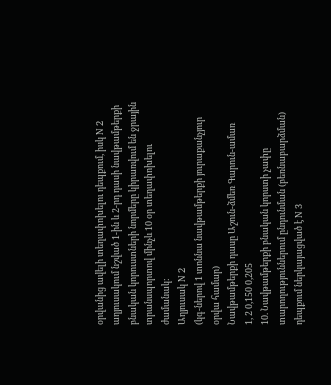օրվանից ավելի տեղափոխելու դեպքում, իսկ N 2 աղյուսակում նշված 1-ին և 2-րդ դասի նավթամթերքի բնական կորուստների նորմերը կիրառվում են ջրային տրանսպորտով մինչև 10 օր տեղափոխելու ժամանակ:
Աղյուսակ N 2
(կգ-ներով 1 տոննա նավթամթերքի յուրաքանչյուր օրվա համար)
Նավթամթերքի դասը Աշուն-ձմեռ Գարուն-ամառ
1, 2 0,150 0,205
10. Նավթամթերքի բնական կորստի չափը տարողություններում ընդունման (բեռնաբարձման) դեպքում ներկայացված է N 3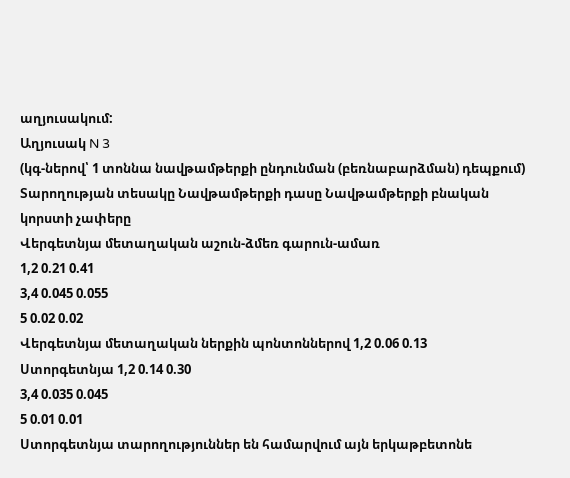աղյուսակում:
Աղյուսակ N 3
(կգ-ներով՝ 1 տոննա նավթամթերքի ընդունման (բեռնաբարձման) դեպքում)
Տարողության տեսակը Նավթամթերքի դասը Նավթամթերքի բնական կորստի չափերը
Վերգետնյա մետաղական աշուն-ձմեռ գարուն-ամառ
1,2 0.21 0.41
3,4 0.045 0.055
5 0.02 0.02
Վերգետնյա մետաղական ներքին պոնտոններով 1,2 0.06 0.13
Ստորգետնյա 1,2 0.14 0.30
3,4 0.035 0.045
5 0.01 0.01
Ստորգետնյա տարողություններ են համարվում այն երկաթբետոնե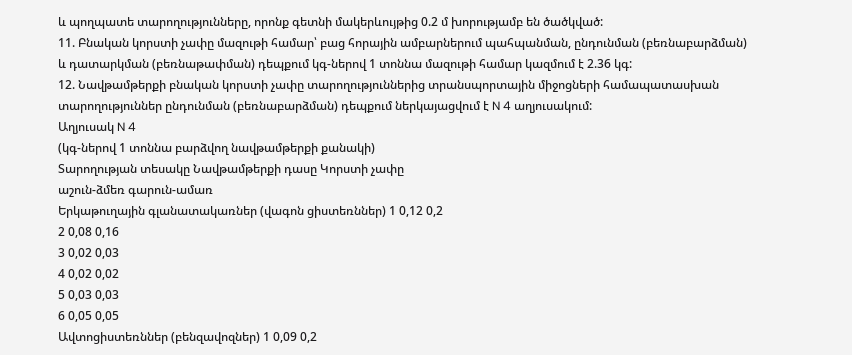և պողպատե տարողությունները, որոնք գետնի մակերևույթից 0.2 մ խորությամբ են ծածկված:
11. Բնական կորստի չափը մազութի համար՝ բաց հորային ամբարներում պահպանման, ընդունման (բեռնաբարձման) և դատարկման (բեռնաթափման) դեպքում կգ-ներով 1 տոննա մազութի համար կազմում է 2.36 կգ:
12. Նավթամթերքի բնական կորստի չափը տարողություններից տրանսպորտային միջոցների համապատասխան տարողություններ ընդունման (բեռնաբարձման) դեպքում ներկայացվում է N 4 աղյուսակում:
Աղյուսակ N 4
(կգ-ներով 1 տոննա բարձվող նավթամթերքի քանակի)
Տարողության տեսակը Նավթամթերքի դասը Կորստի չափը
աշուն-ձմեռ գարուն-ամառ
Երկաթուղային գլանատակառներ (վագոն ցիստեռններ) 1 0,12 0,2
2 0,08 0,16
3 0,02 0,03
4 0,02 0,02
5 0,03 0,03
6 0,05 0,05
Ավտոցիստեռններ (բենզավոզներ) 1 0,09 0,2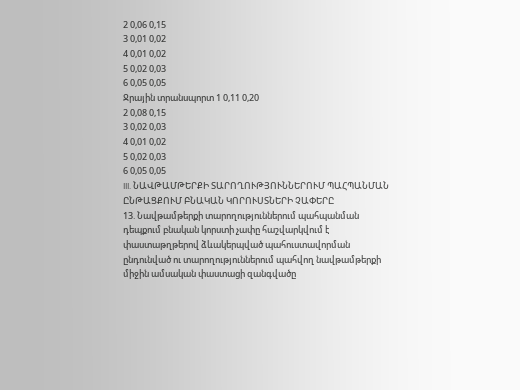2 0,06 0,15
3 0,01 0,02
4 0,01 0,02
5 0,02 0,03
6 0,05 0,05
Ջրային տրանսպորտ 1 0,11 0,20
2 0,08 0,15
3 0,02 0,03
4 0,01 0,02
5 0,02 0,03
6 0,05 0,05
III. ՆԱՎԹԱՄԹԵՐՔԻ ՏԱՐՈՂՈՒԹՅՈՒՆՆԵՐՈՒՄ ՊԱՀՊԱՆՄԱՆ ԸՆԹԱՑՔՈՒՄ ԲՆԱԿԱՆ ԿՈՐՈՒՍՏՆԵՐԻ ՉԱՓԵՐԸ
13. Նավթամթերքի տարողություններում պահպանման դեպքում բնական կորստի չափը հաշվարկվում է փաստաթղթերով ձևակերպված պահուստավորման ընդունված ու տարողություններում պահվող նավթամթերքի միջին ամսական փաստացի զանգվածը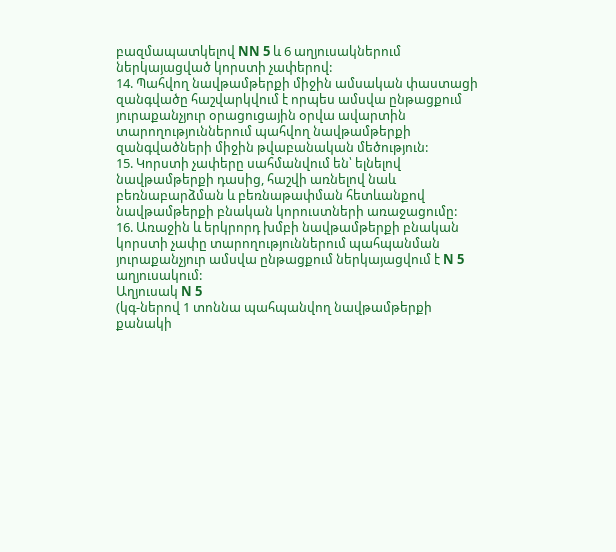բազմապատկելով NN 5 և 6 աղյուսակներում ներկայացված կորստի չափերով:
14. Պահվող նավթամթերքի միջին ամսական փաստացի զանգվածը հաշվարկվում է որպես ամսվա ընթացքում յուրաքանչյուր օրացուցային օրվա ավարտին տարողություններում պահվող նավթամթերքի զանգվածների միջին թվաբանական մեծություն:
15. Կորստի չափերը սահմանվում են՝ ելնելով նավթամթերքի դասից, հաշվի առնելով նաև բեռնաբարձման և բեռնաթափման հետևանքով նավթամթերքի բնական կորուստների առաջացումը:
16. Առաջին և երկրորդ խմբի նավթամթերքի բնական կորստի չափը տարողություններում պահպանման յուրաքանչյուր ամսվա ընթացքում ներկայացվում է N 5 աղյուսակում:
Աղյուսակ N 5
(կգ-ներով 1 տոննա պահպանվող նավթամթերքի քանակի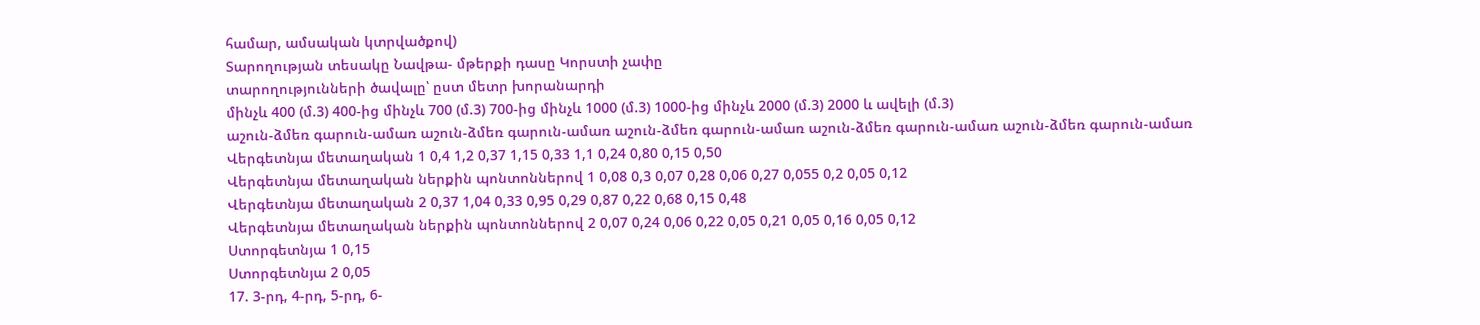համար, ամսական կտրվածքով)
Տարողության տեսակը Նավթա- մթերքի դասը Կորստի չափը
տարողությունների ծավալը՝ ըստ մետր խորանարդի
մինչև 400 (մ.3) 400-ից մինչև 700 (մ.3) 700-ից մինչև 1000 (մ.3) 1000-ից մինչև 2000 (մ.3) 2000 և ավելի (մ.3)
աշուն-ձմեռ գարուն-ամառ աշուն-ձմեռ գարուն-ամառ աշուն-ձմեռ գարուն-ամառ աշուն-ձմեռ գարուն-ամառ աշուն-ձմեռ գարուն-ամառ
Վերգետնյա մետաղական 1 0,4 1,2 0,37 1,15 0,33 1,1 0,24 0,80 0,15 0,50
Վերգետնյա մետաղական ներքին պոնտոններով 1 0,08 0,3 0,07 0,28 0,06 0,27 0,055 0,2 0,05 0,12
Վերգետնյա մետաղական 2 0,37 1,04 0,33 0,95 0,29 0,87 0,22 0,68 0,15 0,48
Վերգետնյա մետաղական ներքին պոնտոններով 2 0,07 0,24 0,06 0,22 0,05 0,21 0,05 0,16 0,05 0,12
Ստորգետնյա 1 0,15
Ստորգետնյա 2 0,05
17. 3-րդ, 4-րդ, 5-րդ, 6-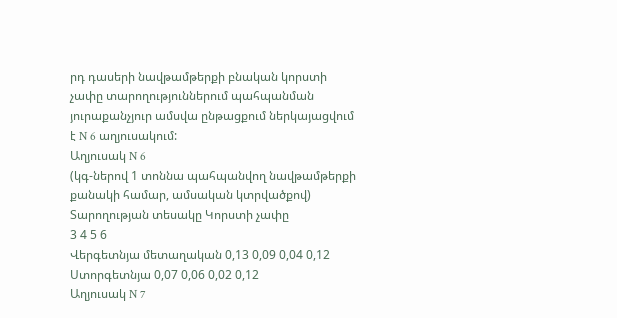րդ դասերի նավթամթերքի բնական կորստի չափը տարողություններում պահպանման յուրաքանչյուր ամսվա ընթացքում ներկայացվում է N 6 աղյուսակում:
Աղյուսակ N 6
(կգ-ներով 1 տոննա պահպանվող նավթամթերքի քանակի համար, ամսական կտրվածքով)
Տարողության տեսակը Կորստի չափը
3 4 5 6
Վերգետնյա մետաղական 0,13 0,09 0,04 0,12
Ստորգետնյա 0,07 0,06 0,02 0,12
Աղյուսակ N 7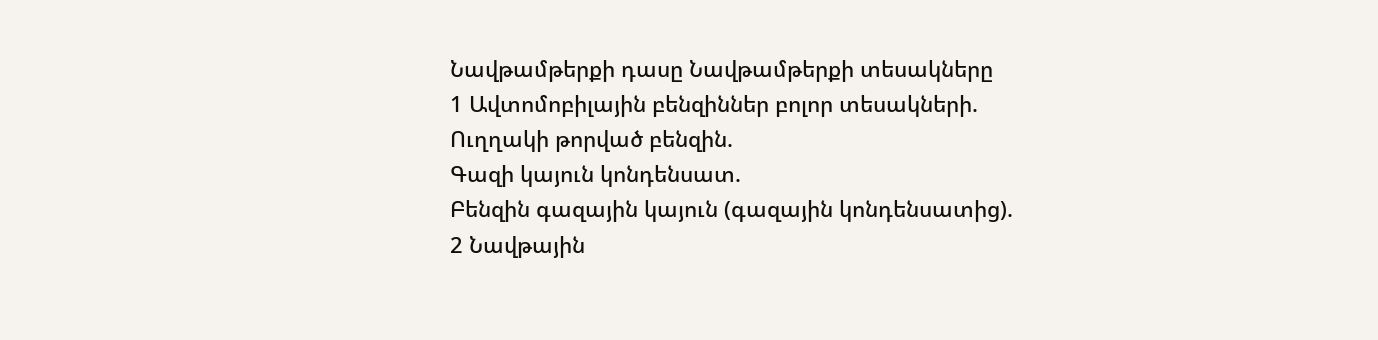Նավթամթերքի դասը Նավթամթերքի տեսակները
1 Ավտոմոբիլային բենզիններ բոլոր տեսակների.
Ուղղակի թորված բենզին.
Գազի կայուն կոնդենսատ.
Բենզին գազային կայուն (գազային կոնդենսատից).
2 Նավթային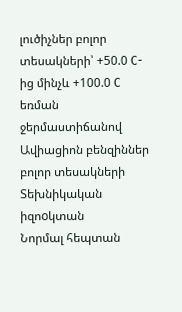լուծիչներ բոլոր տեսակների՝ +50.0 C-ից մինչև +100.0 C եռման ջերմաստիճանով
Ավիացիոն բենզիններ բոլոր տեսակների
Տեխնիկական իզոoկտան
Նորմալ հեպտան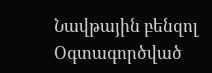Նավթային բենզոլ
Օգտագործված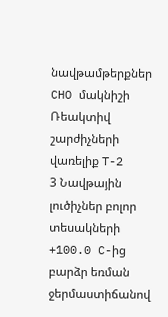նավթամթերքներ CHO մակնիշի
Ռեակտիվ շարժիչների վառելիք T-2
3 Նավթային լուծիչներ բոլոր տեսակների +100.0 C-ից բարձր եռման ջերմաստիճանով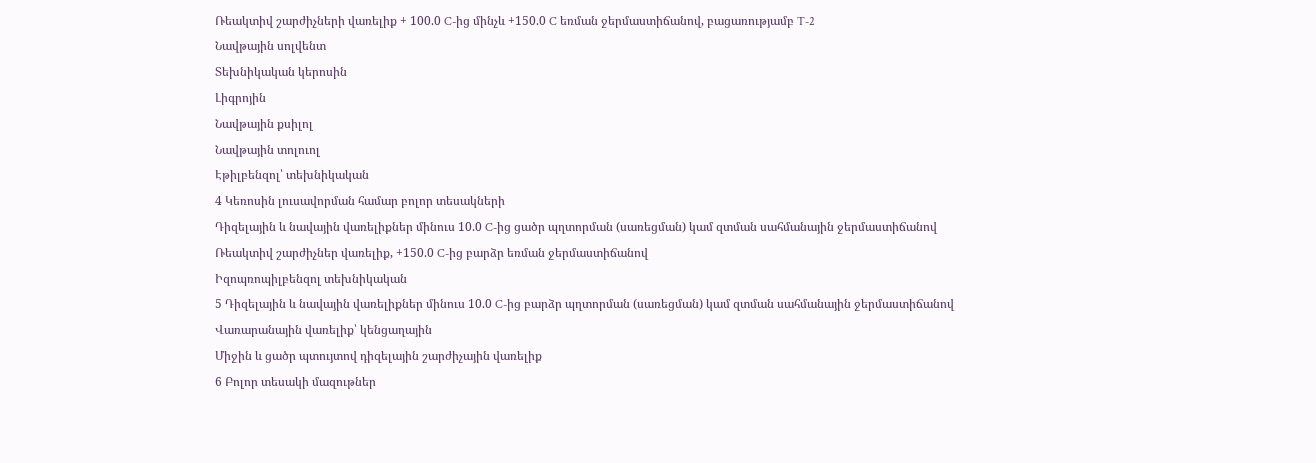Ռեակտիվ շարժիչների վառելիք + 100.0 C-ից մինչև +150.0 C եռման ջերմաստիճանով, բացառությամբ T-2
Նավթային սոլվենտ
Տեխնիկական կերոսին
Լիգրոյին
Նավթային քսիլոլ
Նավթային տոլուոլ
Էթիլբենզոլ՝ տեխնիկական
4 Կեռոսին լուսավորման համար բոլոր տեսակների
Դիզելային և նավային վառելիքներ մինուս 10.0 C-ից ցածր պղտորման (սառեցման) կամ զտման սահմանային ջերմաստիճանով
Ռեակտիվ շարժիչներ վառելիք, +150.0 C-ից բարձր եռման ջերմաստիճանով
Իզոպռոպիլբենզոլ տեխնիկական
5 Դիզելային և նավային վառելիքներ մինուս 10.0 C-ից բարձր պղտորման (սառեցման) կամ զտման սահմանային ջերմաստիճանով
Վառարանային վառելիք՝ կենցաղային
Միջին և ցածր պտույտով դիզելային շարժիչային վառելիք
6 Բոլոր տեսակի մազութներ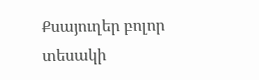Քսայուղեր բոլոր տեսակի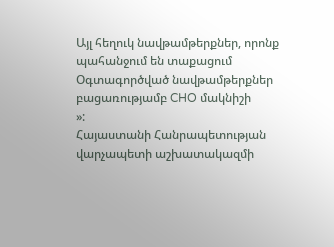Այլ հեղուկ նավթամթերքներ, որոնք պահանջում են տաքացում
Օգտագործված նավթամթերքներ բացառությամբ CHO մակնիշի
»:
Հայաստանի Հանրապետության
վարչապետի աշխատակազմի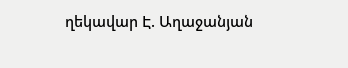ղեկավար Է. Աղաջանյան